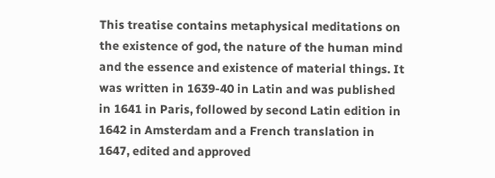This treatise contains metaphysical meditations on the existence of god, the nature of the human mind and the essence and existence of material things. It was written in 1639-40 in Latin and was published in 1641 in Paris, followed by second Latin edition in 1642 in Amsterdam and a French translation in 1647, edited and approved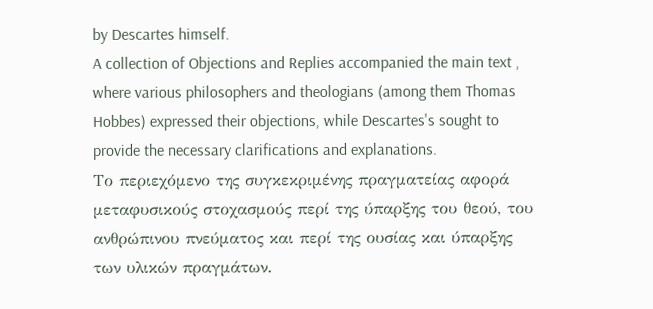by Descartes himself.
A collection of Objections and Replies accompanied the main text , where various philosophers and theologians (among them Thomas Hobbes) expressed their objections, while Descartes's sought to provide the necessary clarifications and explanations.
Το περιεχόμενο της συγκεκριμένης πραγματείας αφορά μεταφυσικούς στοχασμούς περί της ύπαρξης του θεού, του ανθρώπινου πνεύματος και περί της ουσίας και ύπαρξης των υλικών πραγμάτων.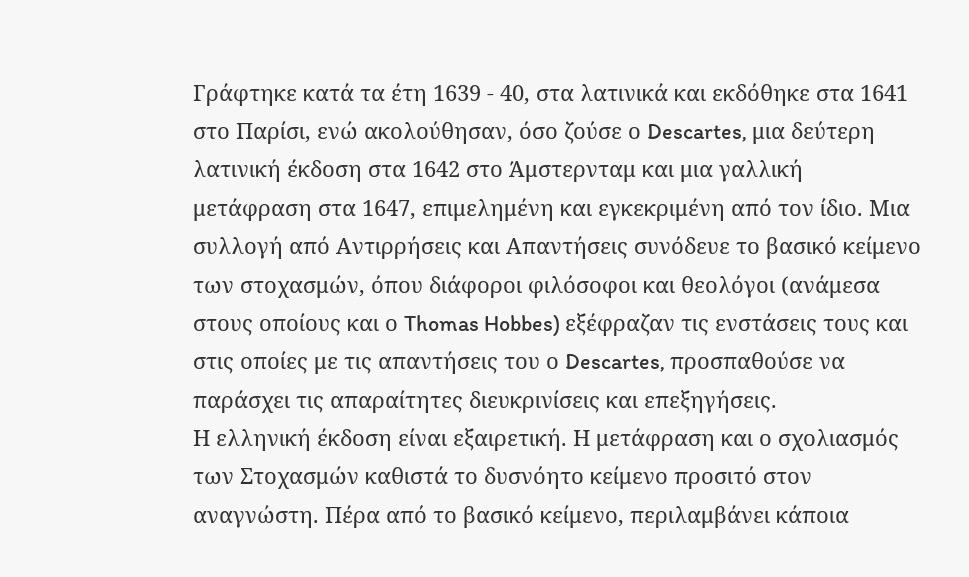Γράφτηκε κατά τα έτη 1639 - 40, στα λατινικά και εκδόθηκε στα 1641 στο Παρίσι, ενώ ακολούθησαν, όσο ζούσε ο Descartes, μια δεύτερη λατινική έκδοση στα 1642 στο Άμστερνταμ και μια γαλλική μετάφραση στα 1647, επιμελημένη και εγκεκριμένη από τον ίδιο. Μια συλλογή από Αντιρρήσεις και Απαντήσεις συνόδευε το βασικό κείμενο των στοχασμών, όπου διάφοροι φιλόσοφοι και θεολόγοι (ανάμεσα στους οποίους και ο Thomas Hobbes) εξέφραζαν τις ενστάσεις τους και στις οποίες με τις απαντήσεις του ο Descartes, προσπαθούσε να παράσχει τις απαραίτητες διευκρινίσεις και επεξηγήσεις.
Η ελληνική έκδοση είναι εξαιρετική. Η μετάφραση και ο σχολιασμός των Στοχασμών καθιστά το δυσνόητο κείμενο προσιτό στον αναγνώστη. Πέρα από το βασικό κείμενο, περιλαμβάνει κάποια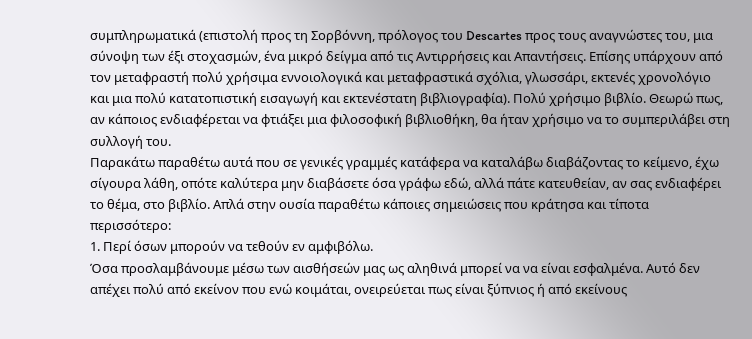συμπληρωματικά (επιστολή προς τη Σορβόννη, πρόλογος του Descartes προς τους αναγνώστες του, μια σύνοψη των έξι στοχασμών, ένα μικρό δείγμα από τις Αντιρρήσεις και Απαντήσεις. Επίσης υπάρχουν από τον μεταφραστή πολύ χρήσιμα εννοιολογικά και μεταφραστικά σχόλια, γλωσσάρι, εκτενές χρονολόγιο και μια πολύ κατατοπιστική εισαγωγή και εκτενέστατη βιβλιογραφία). Πολύ χρήσιμο βιβλίο. Θεωρώ πως, αν κάποιος ενδιαφέρεται να φτιάξει μια φιλοσοφική βιβλιοθήκη, θα ήταν χρήσιμο να το συμπεριλάβει στη συλλογή του.
Παρακάτω παραθέτω αυτά που σε γενικές γραμμές κατάφερα να καταλάβω διαβάζοντας το κείμενο, έχω σίγουρα λάθη, οπότε καλύτερα μην διαβάσετε όσα γράφω εδώ, αλλά πάτε κατευθείαν, αν σας ενδιαφέρει το θέμα, στο βιβλίο. Απλά στην ουσία παραθέτω κάποιες σημειώσεις που κράτησα και τίποτα περισσότερο:
1. Περί όσων μπορούν να τεθούν εν αμφιβόλω.
Όσα προσλαμβάνουμε μέσω των αισθήσεών μας ως αληθινά μπορεί να να είναι εσφαλμένα. Αυτό δεν απέχει πολύ από εκείνον που ενώ κοιμάται, ονειρεύεται πως είναι ξύπνιος ή από εκείνους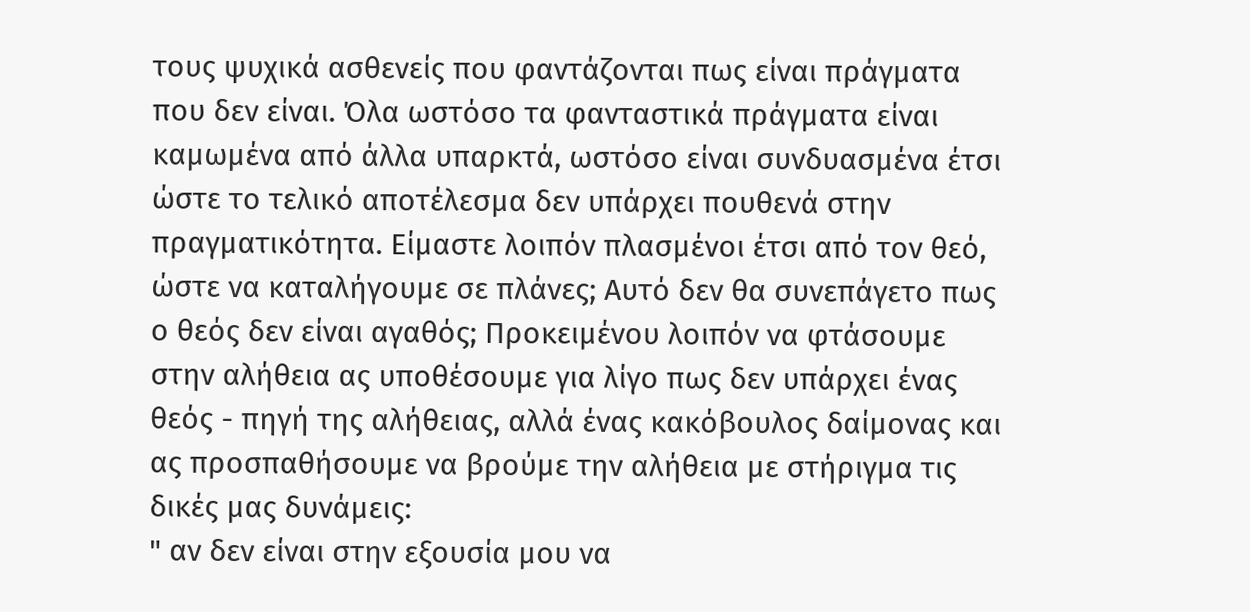τους ψυχικά ασθενείς που φαντάζονται πως είναι πράγματα που δεν είναι. Όλα ωστόσο τα φανταστικά πράγματα είναι καμωμένα από άλλα υπαρκτά, ωστόσο είναι συνδυασμένα έτσι ώστε το τελικό αποτέλεσμα δεν υπάρχει πουθενά στην πραγματικότητα. Είμαστε λοιπόν πλασμένοι έτσι από τον θεό, ώστε να καταλήγουμε σε πλάνες; Αυτό δεν θα συνεπάγετο πως ο θεός δεν είναι αγαθός; Προκειμένου λοιπόν να φτάσουμε στην αλήθεια ας υποθέσουμε για λίγο πως δεν υπάρχει ένας θεός - πηγή της αλήθειας, αλλά ένας κακόβουλος δαίμονας και ας προσπαθήσουμε να βρούμε την αλήθεια με στήριγμα τις δικές μας δυνάμεις:
" αν δεν είναι στην εξουσία μου να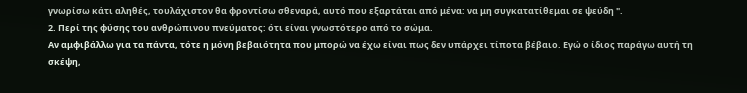γνωρίσω κάτι αληθές, τουλάχιστον θα φροντίσω σθεναρά, αυτό που εξαρτάται από μένα: να μη συγκατατίθεμαι σε ψεύδη ".
2. Περί της φύσης του ανθρώπινου πνεύματος: ότι είναι γνωστότερο από το σώμα.
Αν αμφιβάλλω για τα πάντα, τότε η μόνη βεβαιότητα που μπορώ να έχω είναι πως δεν υπάρχει τίποτα βέβαιο. Εγώ ο ίδιος παράγω αυτή τη σκέψη,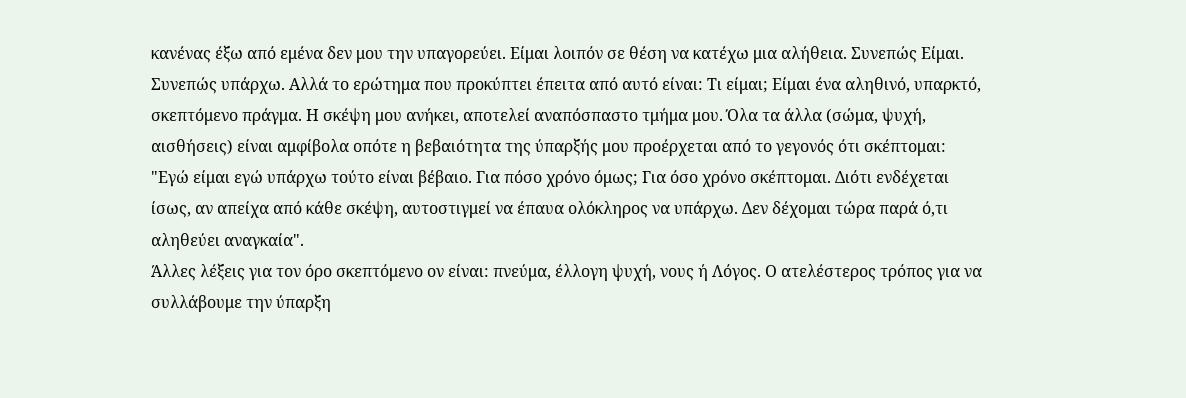κανένας έξω από εμένα δεν μου την υπαγορεύει. Είμαι λοιπόν σε θέση να κατέχω μια αλήθεια. Συνεπώς Είμαι. Συνεπώς υπάρχω. Αλλά το ερώτημα που προκύπτει έπειτα από αυτό είναι: Τι είμαι; Είμαι ένα αληθινό, υπαρκτό, σκεπτόμενο πράγμα. Η σκέψη μου ανήκει, αποτελεί αναπόσπαστο τμήμα μου. Όλα τα άλλα (σώμα, ψυχή, αισθήσεις) είναι αμφίβολα οπότε η βεβαιότητα της ύπαρξής μου προέρχεται από το γεγονός ότι σκέπτομαι:
"Εγώ είμαι εγώ υπάρχω τούτο είναι βέβαιο. Για πόσο χρόνο όμως; Για όσο χρόνο σκέπτομαι. Διότι ενδέχεται ίσως, αν απείχα από κάθε σκέψη, αυτοστιγμεί να έπαυα ολόκληρος να υπάρχω. Δεν δέχομαι τώρα παρά ό,τι αληθεύει αναγκαία".
Άλλες λέξεις για τον όρο σκεπτόμενο ον είναι: πνεύμα, έλλογη ψυχή, νους ή Λόγος. Ο ατελέστερος τρόπος για να συλλάβουμε την ύπαρξη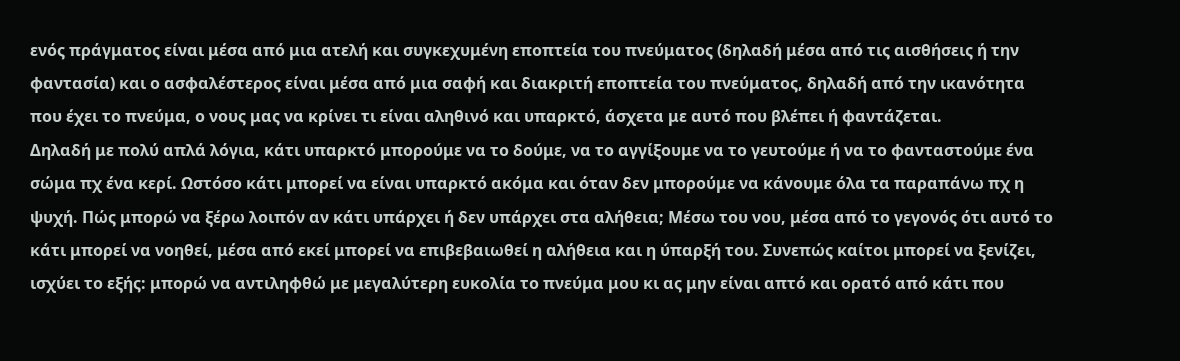ενός πράγματος είναι μέσα από μια ατελή και συγκεχυμένη εποπτεία του πνεύματος (δηλαδή μέσα από τις αισθήσεις ή την φαντασία) και ο ασφαλέστερος είναι μέσα από μια σαφή και διακριτή εποπτεία του πνεύματος, δηλαδή από την ικανότητα που έχει το πνεύμα, ο νους μας να κρίνει τι είναι αληθινό και υπαρκτό, άσχετα με αυτό που βλέπει ή φαντάζεται.
Δηλαδή με πολύ απλά λόγια, κάτι υπαρκτό μπορούμε να το δούμε, να το αγγίξουμε να το γευτούμε ή να το φανταστούμε ένα σώμα πχ ένα κερί. Ωστόσο κάτι μπορεί να είναι υπαρκτό ακόμα και όταν δεν μπορούμε να κάνουμε όλα τα παραπάνω πχ η ψυχή. Πώς μπορώ να ξέρω λοιπόν αν κάτι υπάρχει ή δεν υπάρχει στα αλήθεια; Μέσω του νου, μέσα από το γεγονός ότι αυτό το κάτι μπορεί να νοηθεί, μέσα από εκεί μπορεί να επιβεβαιωθεί η αλήθεια και η ύπαρξή του. Συνεπώς καίτοι μπορεί να ξενίζει, ισχύει το εξής: μπορώ να αντιληφθώ με μεγαλύτερη ευκολία το πνεύμα μου κι ας μην είναι απτό και ορατό από κάτι που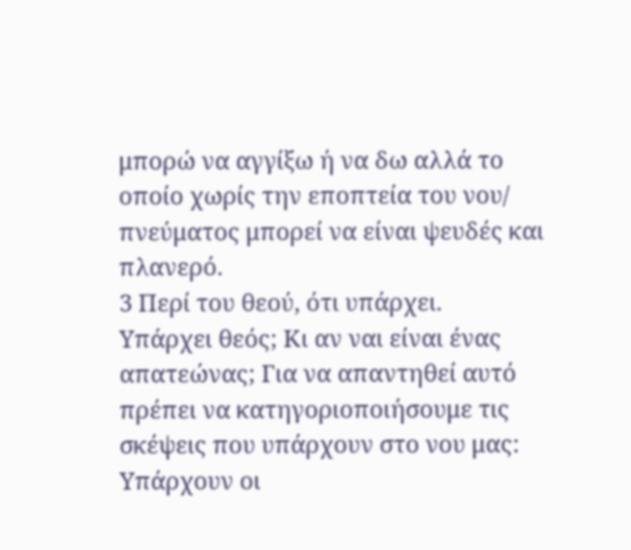μπορώ να αγγίξω ή να δω αλλά το οποίο χωρίς την εποπτεία του νου/ πνεύματος μπορεί να είναι ψευδές και πλανερό.
3 Περί του θεού, ότι υπάρχει.
Υπάρχει θεός; Κι αν ναι είναι ένας απατεώνας; Για να απαντηθεί αυτό πρέπει να κατηγοριοποιήσουμε τις σκέψεις που υπάρχουν στο νου μας:
Υπάρχουν οι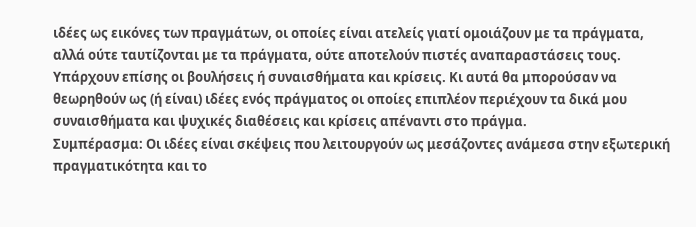ιδέες ως εικόνες των πραγμάτων, οι οποίες είναι ατελείς γιατί ομοιάζουν με τα πράγματα, αλλά ούτε ταυτίζονται με τα πράγματα, ούτε αποτελούν πιστές αναπαραστάσεις τους. Υπάρχουν επίσης οι βουλήσεις ή συναισθήματα και κρίσεις. Κι αυτά θα μπορούσαν να θεωρηθούν ως (ή είναι) ιδέες ενός πράγματος οι οποίες επιπλέον περιέχουν τα δικά μου συναισθήματα και ψυχικές διαθέσεις και κρίσεις απέναντι στο πράγμα.
Συμπέρασμα: Οι ιδέες είναι σκέψεις που λειτουργούν ως μεσάζοντες ανάμεσα στην εξωτερική πραγματικότητα και το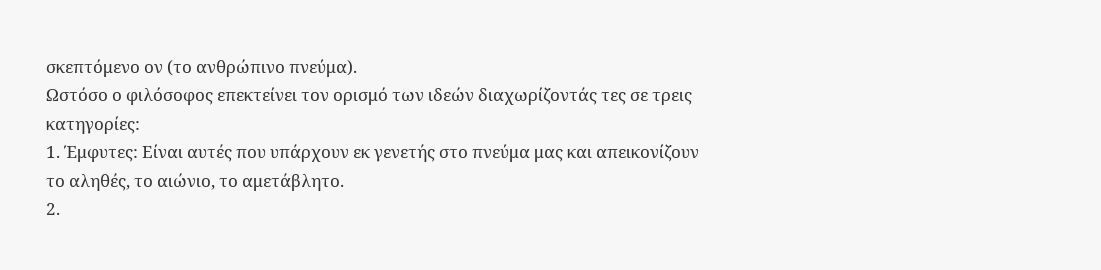σκεπτόμενο ον (το ανθρώπινο πνεύμα).
Ωστόσο ο φιλόσοφος επεκτείνει τον ορισμό των ιδεών διαχωρίζοντάς τες σε τρεις κατηγορίες:
1. Έμφυτες: Είναι αυτές που υπάρχουν εκ γενετής στο πνεύμα μας και απεικονίζουν το αληθές, το αιώνιο, το αμετάβλητο.
2.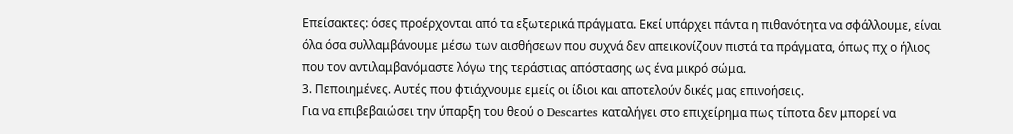Επείσακτες: όσες προέρχονται από τα εξωτερικά πράγματα. Εκεί υπάρχει πάντα η πιθανότητα να σφάλλουμε, είναι όλα όσα συλλαμβάνουμε μέσω των αισθήσεων που συχνά δεν απεικονίζουν πιστά τα πράγματα, όπως πχ ο ήλιος που τον αντιλαμβανόμαστε λόγω της τεράστιας απόστασης ως ένα μικρό σώμα.
3. Πεποιημένες. Αυτές που φτιάχνουμε εμείς οι ίδιοι και αποτελούν δικές μας επινοήσεις.
Για να επιβεβαιώσει την ύπαρξη του θεού ο Descartes καταλήγει στο επιχείρημα πως τίποτα δεν μπορεί να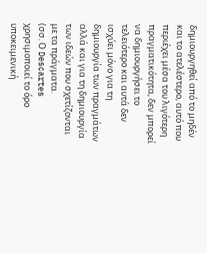δημιουργηθεί από το μηδέν και το ατελέστερο, αυτό που περιέχει μέσα του λιγότερη πραγματικότητα, δεν μπορεί να δημιουργήσει το τελειότερο και αυτά δεν ισχύει μόνο για τη δημιουργία των πραγμάτων αλλά και για τη δημιουργία των ιδεών που σχετίζονται με τα πράγματα.
(σσ. Ο Descartes χρησιμοποιεί το όρο υποκειμενική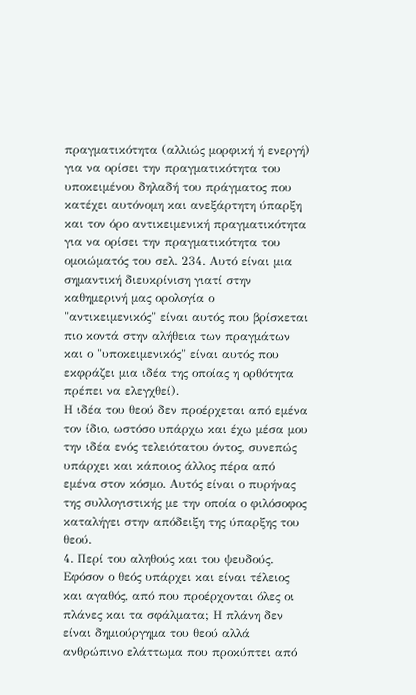πραγματικότητα (αλλιώς μορφική ή ενεργή) για να ορίσει την πραγματικότητα του υποκειμένου δηλαδή του πράγματος που κατέχει αυτόνομη και ανεξάρτητη ύπαρξη και τον όρο αντικειμενική πραγματικότητα για να ορίσει την πραγματικότητα του ομοιώματός του σελ. 234. Αυτό είναι μια σημαντική διευκρίνιση γιατί στην καθημερινή μας ορολογία ο "αντικειμενικός" είναι αυτός που βρίσκεται πιο κοντά στην αλήθεια των πραγμάτων και ο "υποκειμενικός" είναι αυτός που εκφράζει μια ιδέα της οποίας η ορθότητα πρέπει να ελεγχθεί).
Η ιδέα του θεού δεν προέρχεται από εμένα τον ίδιο, ωστόσο υπάρχω και έχω μέσα μου την ιδέα ενός τελειότατου όντος, συνεπώς υπάρχει και κάποιος άλλος πέρα από εμένα στον κόσμο. Αυτός είναι ο πυρήνας της συλλογιστικής με την οποία ο φιλόσοφος καταλήγει στην απόδειξη της ύπαρξης του θεού.
4. Περί του αληθούς και του ψευδούς.
Εφόσον ο θεός υπάρχει και είναι τέλειος και αγαθός, από που προέρχονται όλες οι πλάνες και τα σφάλματα; Η πλάνη δεν είναι δημιούργημα του θεού αλλά ανθρώπινο ελάττωμα που προκύπτει από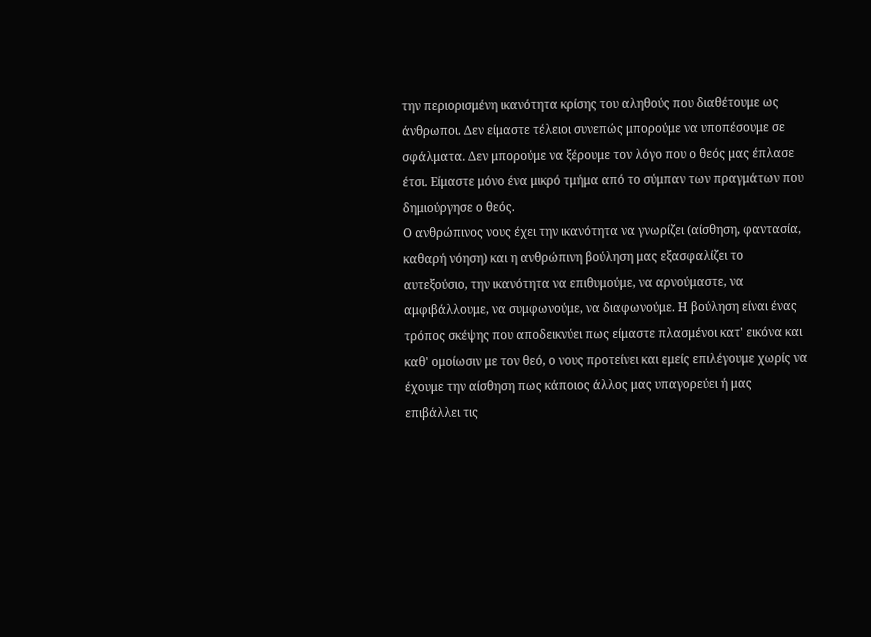την περιορισμένη ικανότητα κρίσης του αληθούς που διαθέτουμε ως άνθρωποι. Δεν είμαστε τέλειοι συνεπώς μπορούμε να υποπέσουμε σε σφάλματα. Δεν μπορούμε να ξέρουμε τον λόγο που ο θεός μας έπλασε έτσι. Είμαστε μόνο ένα μικρό τμήμα από το σύμπαν των πραγμάτων που δημιούργησε ο θεός.
Ο ανθρώπινος νους έχει την ικανότητα να γνωρίζει (αίσθηση, φαντασία, καθαρή νόηση) και η ανθρώπινη βούληση μας εξασφαλίζει το αυτεξούσιο, την ικανότητα να επιθυμούμε, να αρνούμαστε, να αμφιβάλλουμε, να συμφωνούμε, να διαφωνούμε. Η βούληση είναι ένας τρόπος σκέψης που αποδεικνύει πως είμαστε πλασμένοι κατ' εικόνα και καθ' ομοίωσιν με τον θεό, ο νους προτείνει και εμείς επιλέγουμε χωρίς να έχουμε την αίσθηση πως κάποιος άλλος μας υπαγορεύει ή μας επιβάλλει τις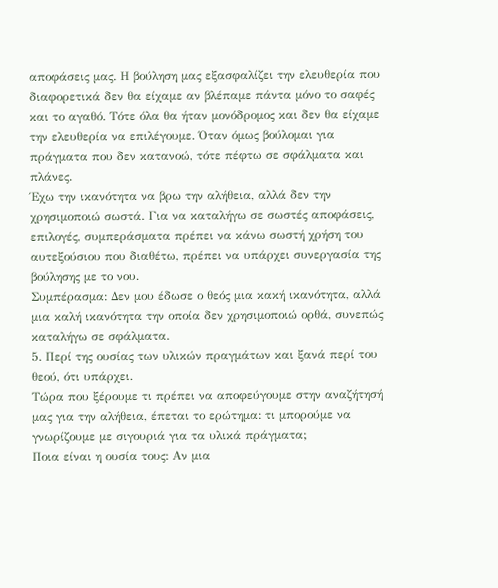αποφάσεις μας. Η βούληση μας εξασφαλίζει την ελευθερία που διαφορετικά δεν θα είχαμε αν βλέπαμε πάντα μόνο το σαφές και το αγαθό. Τότε όλα θα ήταν μονόδρομος και δεν θα είχαμε την ελευθερία να επιλέγουμε. Όταν όμως βούλομαι για πράγματα που δεν κατανοώ, τότε πέφτω σε σφάλματα και πλάνες.
Έχω την ικανότητα να βρω την αλήθεια, αλλά δεν την χρησιμοποιώ σωστά. Για να καταλήγω σε σωστές αποφάσεις, επιλογές, συμπεράσματα πρέπει να κάνω σωστή χρήση του αυτεξούσιου που διαθέτω, πρέπει να υπάρχει συνεργασία της βούλησης με το νου.
Συμπέρασμα: Δεν μου έδωσε ο θεός μια κακή ικανότητα, αλλά μια καλή ικανότητα την οποία δεν χρησιμοποιώ ορθά, συνεπώς καταλήγω σε σφάλματα.
5. Περί της ουσίας των υλικών πραγμάτων και ξανά περί του θεού, ότι υπάρχει.
Τώρα που ξέρουμε τι πρέπει να αποφεύγουμε στην αναζήτησή μας για την αλήθεια, έπεται το ερώτημα: τι μπορούμε να γνωρίζουμε με σιγουριά για τα υλικά πράγματα;
Ποια είναι η ουσία τους: Αν μια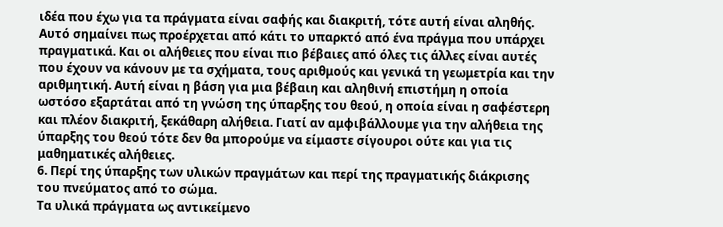ιδέα που έχω για τα πράγματα είναι σαφής και διακριτή, τότε αυτή είναι αληθής. Αυτό σημαίνει πως προέρχεται από κάτι το υπαρκτό από ένα πράγμα που υπάρχει πραγματικά. Και οι αλήθειες που είναι πιο βέβαιες από όλες τις άλλες είναι αυτές που έχουν να κάνουν με τα σχήματα, τους αριθμούς και γενικά τη γεωμετρία και την αριθμητική. Αυτή είναι η βάση για μια βέβαιη και αληθινή επιστήμη η οποία ωστόσο εξαρτάται από τη γνώση της ύπαρξης του θεού, η οποία είναι η σαφέστερη και πλέον διακριτή, ξεκάθαρη αλήθεια. Γιατί αν αμφιβάλλουμε για την αλήθεια της ύπαρξης του θεού τότε δεν θα μπορούμε να είμαστε σίγουροι ούτε και για τις μαθηματικές αλήθειες.
6. Περί της ύπαρξης των υλικών πραγμάτων και περί της πραγματικής διάκρισης του πνεύματος από το σώμα.
Τα υλικά πράγματα ως αντικείμενο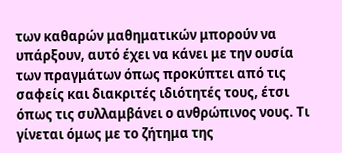των καθαρών μαθηματικών μπορούν να υπάρξουν, αυτό έχει να κάνει με την ουσία των πραγμάτων όπως προκύπτει από τις σαφείς και διακριτές ιδιότητές τους, έτσι όπως τις συλλαμβάνει ο ανθρώπινος νους. Τι γίνεται όμως με το ζήτημα της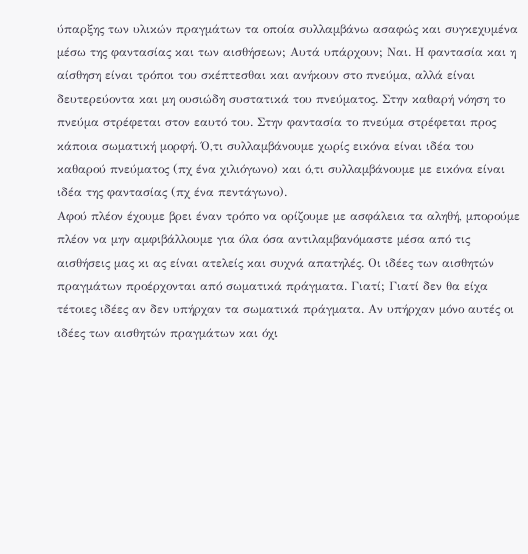ύπαρξης των υλικών πραγμάτων τα οποία συλλαμβάνω ασαφώς και συγκεχυμένα μέσω της φαντασίας και των αισθήσεων; Αυτά υπάρχουν; Ναι. Η φαντασία και η αίσθηση είναι τρόποι του σκέπτεσθαι και ανήκουν στο πνεύμα, αλλά είναι δευτερεύοντα και μη ουσιώδη συστατικά του πνεύματος. Στην καθαρή νόηση το πνεύμα στρέφεται στον εαυτό του. Στην φαντασία το πνεύμα στρέφεται προς κάποια σωματική μορφή. Ό,τι συλλαμβάνουμε χωρίς εικόνα είναι ιδέα του καθαρού πνεύματος (πχ ένα χιλιόγωνο) και ό,τι συλλαμβάνουμε με εικόνα είναι ιδέα της φαντασίας (πχ ένα πεντάγωνο).
Αφού πλέον έχουμε βρει έναν τρόπο να ορίζουμε με ασφάλεια τα αληθή, μπορούμε πλέον να μην αμφιβάλλουμε για όλα όσα αντιλαμβανόμαστε μέσα από τις αισθήσεις μας κι ας είναι ατελείς και συχνά απατηλές. Οι ιδέες των αισθητών πραγμάτων προέρχονται από σωματικά πράγματα. Γιατί; Γιατί δεν θα είχα τέτοιες ιδέες αν δεν υπήρχαν τα σωματικά πράγματα. Αν υπήρχαν μόνο αυτές οι ιδέες των αισθητών πραγμάτων και όχι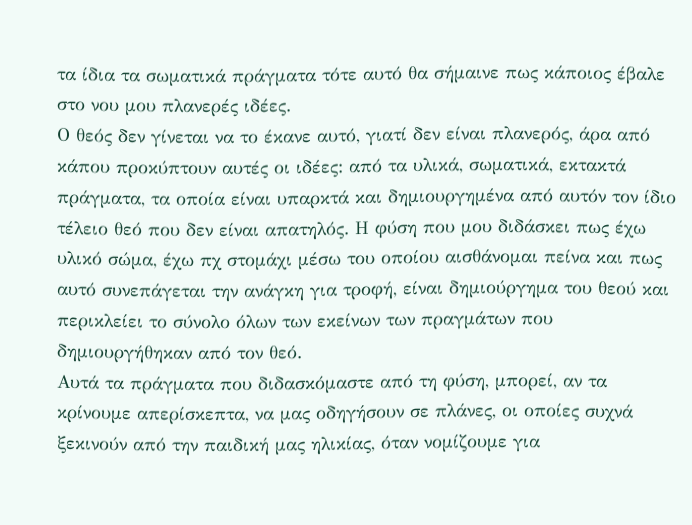τα ίδια τα σωματικά πράγματα τότε αυτό θα σήμαινε πως κάποιος έβαλε στο νου μου πλανερές ιδέες.
Ο θεός δεν γίνεται να το έκανε αυτό, γιατί δεν είναι πλανερός, άρα από κάπου προκύπτουν αυτές οι ιδέες: από τα υλικά, σωματικά, εκτακτά πράγματα, τα οποία είναι υπαρκτά και δημιουργημένα από αυτόν τον ίδιο τέλειο θεό που δεν είναι απατηλός. Η φύση που μου διδάσκει πως έχω υλικό σώμα, έχω πχ στομάχι μέσω του οποίου αισθάνομαι πείνα και πως αυτό συνεπάγεται την ανάγκη για τροφή, είναι δημιούργημα του θεού και περικλείει το σύνολο όλων των εκείνων των πραγμάτων που δημιουργήθηκαν από τον θεό.
Αυτά τα πράγματα που διδασκόμαστε από τη φύση, μπορεί, αν τα κρίνουμε απερίσκεπτα, να μας οδηγήσουν σε πλάνες, οι οποίες συχνά ξεκινούν από την παιδική μας ηλικίας, όταν νομίζουμε για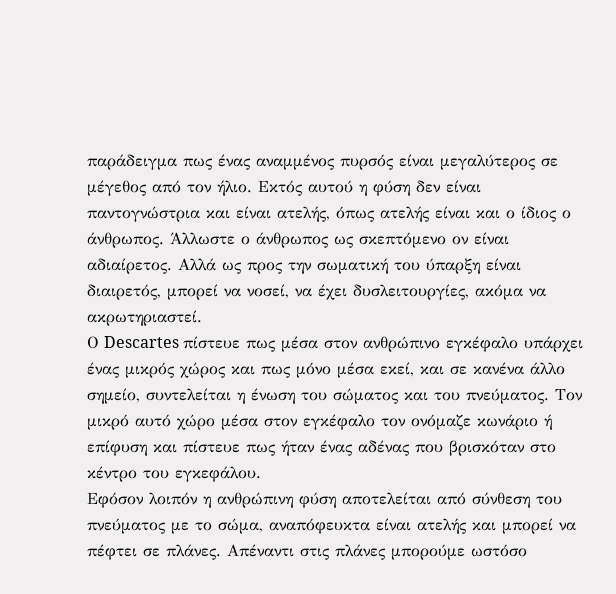παράδειγμα πως ένας αναμμένος πυρσός είναι μεγαλύτερος σε μέγεθος από τον ήλιο. Εκτός αυτού η φύση δεν είναι παντογνώστρια και είναι ατελής, όπως ατελής είναι και ο ίδιος ο άνθρωπος. Άλλωστε ο άνθρωπος ως σκεπτόμενο ον είναι αδιαίρετος. Αλλά ως προς την σωματική του ύπαρξη είναι διαιρετός, μπορεί να νοσεί, να έχει δυσλειτουργίες, ακόμα να ακρωτηριαστεί.
Ο Descartes πίστευε πως μέσα στον ανθρώπινο εγκέφαλο υπάρχει ένας μικρός χώρος και πως μόνο μέσα εκεί, και σε κανένα άλλο σημείο, συντελείται η ένωση του σώματος και του πνεύματος. Τον μικρό αυτό χώρο μέσα στον εγκέφαλο τον ονόμαζε κωνάριο ή επίφυση και πίστευε πως ήταν ένας αδένας που βρισκόταν στο κέντρο του εγκεφάλου.
Εφόσον λοιπόν η ανθρώπινη φύση αποτελείται από σύνθεση του πνεύματος με το σώμα, αναπόφευκτα είναι ατελής και μπορεί να πέφτει σε πλάνες. Απέναντι στις πλάνες μπορούμε ωστόσο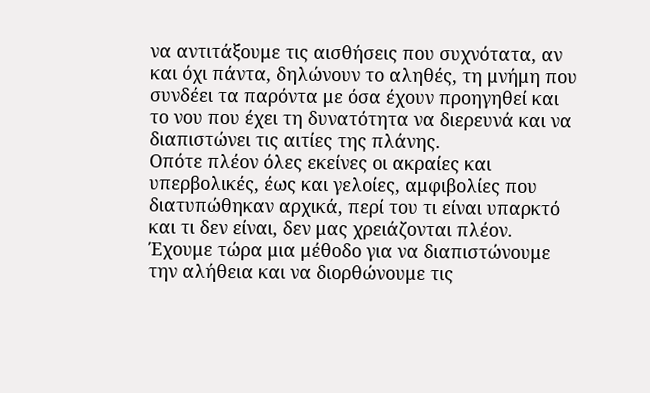να αντιτάξουμε τις αισθήσεις που συχνότατα, αν και όχι πάντα, δηλώνουν το αληθές, τη μνήμη που συνδέει τα παρόντα με όσα έχουν προηγηθεί και το νου που έχει τη δυνατότητα να διερευνά και να διαπιστώνει τις αιτίες της πλάνης.
Οπότε πλέον όλες εκείνες οι ακραίες και υπερβολικές, έως και γελοίες, αμφιβολίες που διατυπώθηκαν αρχικά, περί του τι είναι υπαρκτό και τι δεν είναι, δεν μας χρειάζονται πλέον. Έχουμε τώρα μια μέθοδο για να διαπιστώνουμε την αλήθεια και να διορθώνουμε τις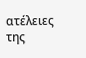ατέλειες της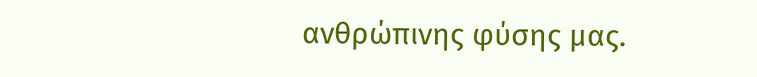ανθρώπινης φύσης μας.